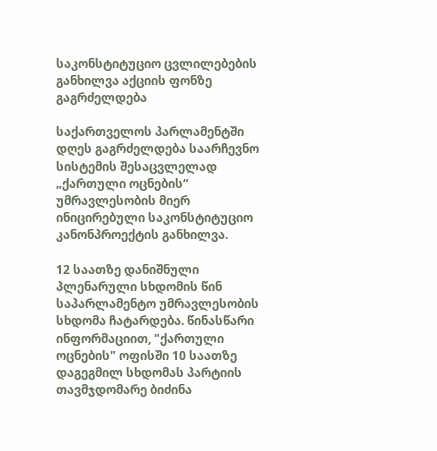საკონსტიტუციო ცვლილებების განხილვა აქციის ფონზე გაგრძელდება

საქართველოს პარლამენტში დღეს გაგრძელდება საარჩევნო სისტემის შესაცვლელად „ქართული ოცნების“ უმრავლესობის მიერ ინიცირებული საკონსტიტუციო კანონპროექტის განხილვა.

12 საათზე დანიშნული პლენარული სხდომის წინ საპარლამენტო უმრავლესობის სხდომა ჩატარდება. წინასწარი ინფორმაციით, "ქართული ოცნების" ოფისში 10 საათზე დაგეგმილ სხდომას პარტიის თავმჯდომარე ბიძინა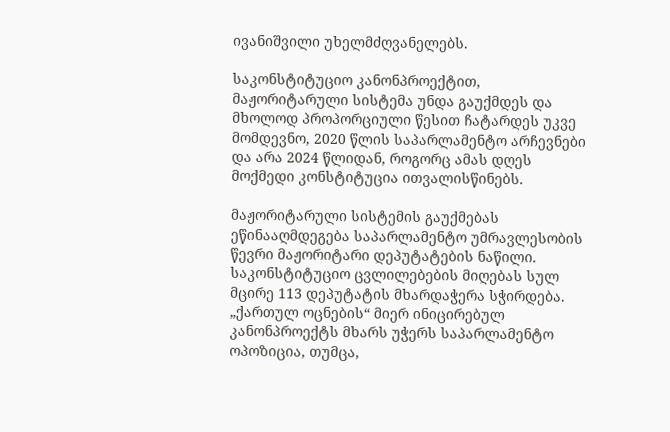ივანიშვილი უხელმძღვანელებს.

საკონსტიტუციო კანონპროექტით, მაჟორიტარული სისტემა უნდა გაუქმდეს და მხოლოდ პროპორციული წესით ჩატარდეს უკვე მომდევნო, 2020 წლის საპარლამენტო არჩევნები და არა 2024 წლიდან, როგორც ამას დღეს მოქმედი კონსტიტუცია ითვალისწინებს.

მაჟორიტარული სისტემის გაუქმებას ეწინააღმდეგება საპარლამენტო უმრავლესობის წევრი მაჟორიტარი დეპუტატების ნაწილი. საკონსტიტუციო ცვლილებების მიღებას სულ მცირე 113 დეპუტატის მხარდაჭერა სჭირდება. „ქართულ ოცნების“ მიერ ინიცირებულ კანონპროექტს მხარს უჭერს საპარლამენტო ოპოზიცია, თუმცა,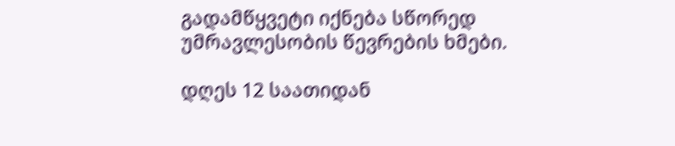გადამწყვეტი იქნება სწორედ უმრავლესობის წევრების ხმები.

დღეს 12 საათიდან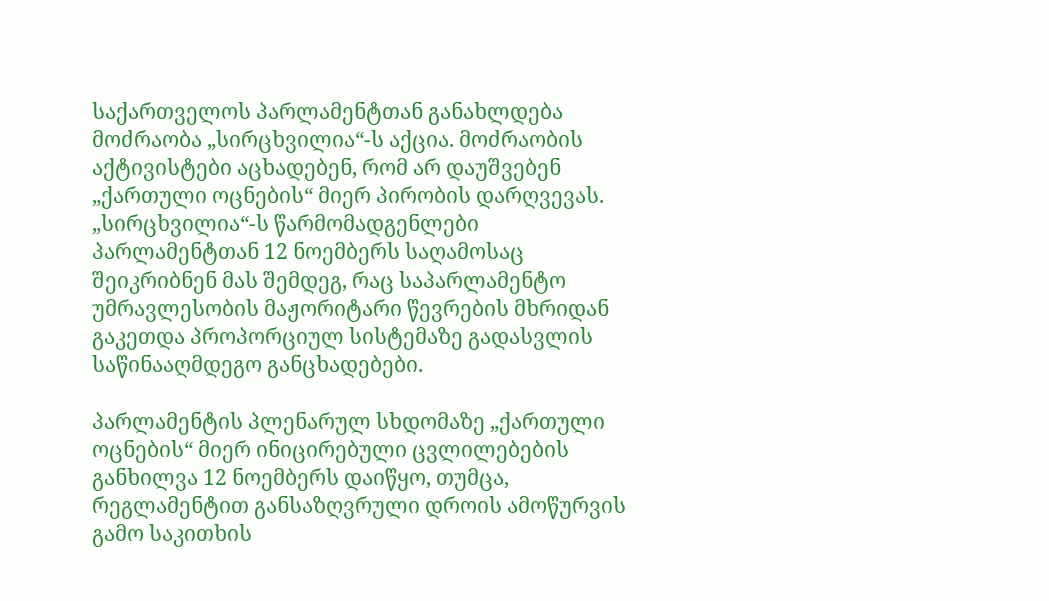საქართველოს პარლამენტთან განახლდება მოძრაობა „სირცხვილია“-ს აქცია. მოძრაობის აქტივისტები აცხადებენ, რომ არ დაუშვებენ „ქართული ოცნების“ მიერ პირობის დარღვევას. „სირცხვილია“-ს წარმომადგენლები პარლამენტთან 12 ნოემბერს საღამოსაც შეიკრიბნენ მას შემდეგ, რაც საპარლამენტო უმრავლესობის მაჟორიტარი წევრების მხრიდან გაკეთდა პროპორციულ სისტემაზე გადასვლის საწინააღმდეგო განცხადებები.

პარლამენტის პლენარულ სხდომაზე „ქართული ოცნების“ მიერ ინიცირებული ცვლილებების განხილვა 12 ნოემბერს დაიწყო, თუმცა, რეგლამენტით განსაზღვრული დროის ამოწურვის გამო საკითხის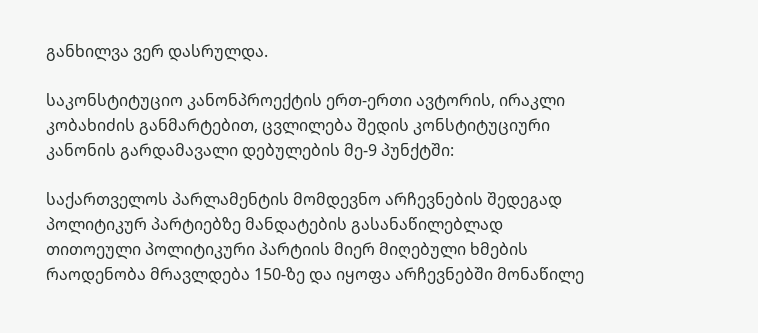განხილვა ვერ დასრულდა.

საკონსტიტუციო კანონპროექტის ერთ-ერთი ავტორის, ირაკლი კობახიძის განმარტებით, ცვლილება შედის კონსტიტუციური კანონის გარდამავალი დებულების მე-9 პუნქტში:

საქართველოს პარლამენტის მომდევნო არჩევნების შედეგად პოლიტიკურ პარტიებზე მანდატების გასანაწილებლად თითოეული პოლიტიკური პარტიის მიერ მიღებული ხმების რაოდენობა მრავლდება 150-ზე და იყოფა არჩევნებში მონაწილე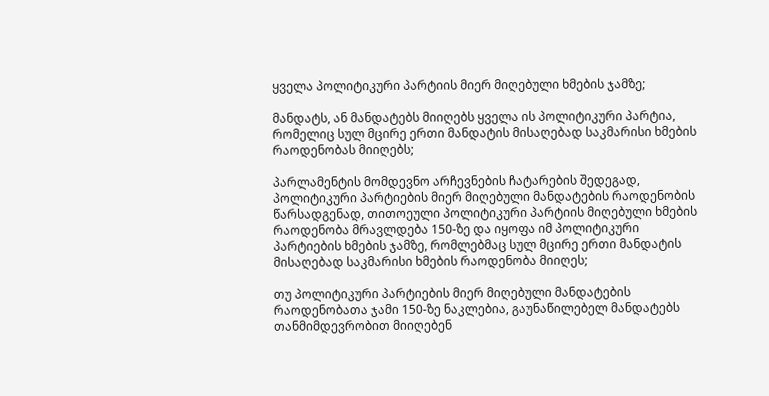ყველა პოლიტიკური პარტიის მიერ მიღებული ხმების ჯამზე;

მანდატს, ან მანდატებს მიიღებს ყველა ის პოლიტიკური პარტია, რომელიც სულ მცირე ერთი მანდატის მისაღებად საკმარისი ხმების რაოდენობას მიიღებს;

პარლამენტის მომდევნო არჩევნების ჩატარების შედეგად, პოლიტიკური პარტიების მიერ მიღებული მანდატების რაოდენობის წარსადგენად, თითოეული პოლიტიკური პარტიის მიღებული ხმების რაოდენობა მრავლდება 150-ზე და იყოფა იმ პოლიტიკური პარტიების ხმების ჯამზე, რომლებმაც სულ მცირე ერთი მანდატის მისაღებად საკმარისი ხმების რაოდენობა მიიღეს;

თუ პოლიტიკური პარტიების მიერ მიღებული მანდატების რაოდენობათა ჯამი 150-ზე ნაკლებია, გაუნაწილებელ მანდატებს თანმიმდევრობით მიიღებენ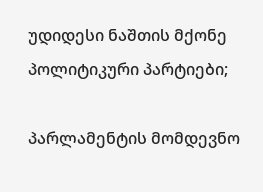უდიდესი ნაშთის მქონე პოლიტიკური პარტიები;

პარლამენტის მომდევნო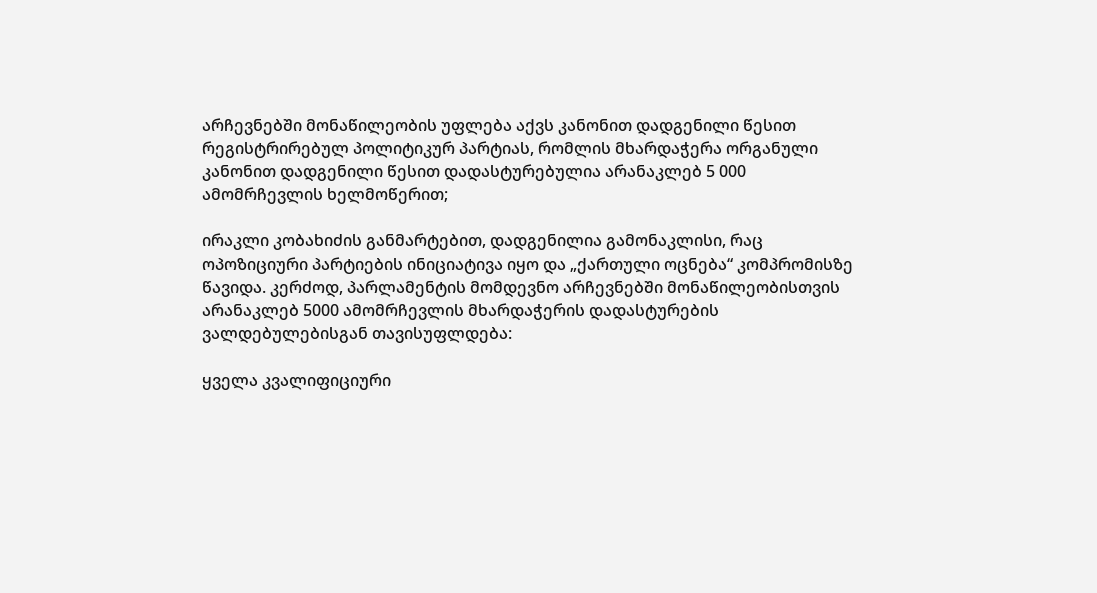არჩევნებში მონაწილეობის უფლება აქვს კანონით დადგენილი წესით რეგისტრირებულ პოლიტიკურ პარტიას, რომლის მხარდაჭერა ორგანული კანონით დადგენილი წესით დადასტურებულია არანაკლებ 5 000 ამომრჩევლის ხელმოწერით;

ირაკლი კობახიძის განმარტებით, დადგენილია გამონაკლისი, რაც ოპოზიციური პარტიების ინიციატივა იყო და „ქართული ოცნება“ კომპრომისზე წავიდა. კერძოდ, პარლამენტის მომდევნო არჩევნებში მონაწილეობისთვის არანაკლებ 5000 ამომრჩევლის მხარდაჭერის დადასტურების ვალდებულებისგან თავისუფლდება:

ყველა კვალიფიციური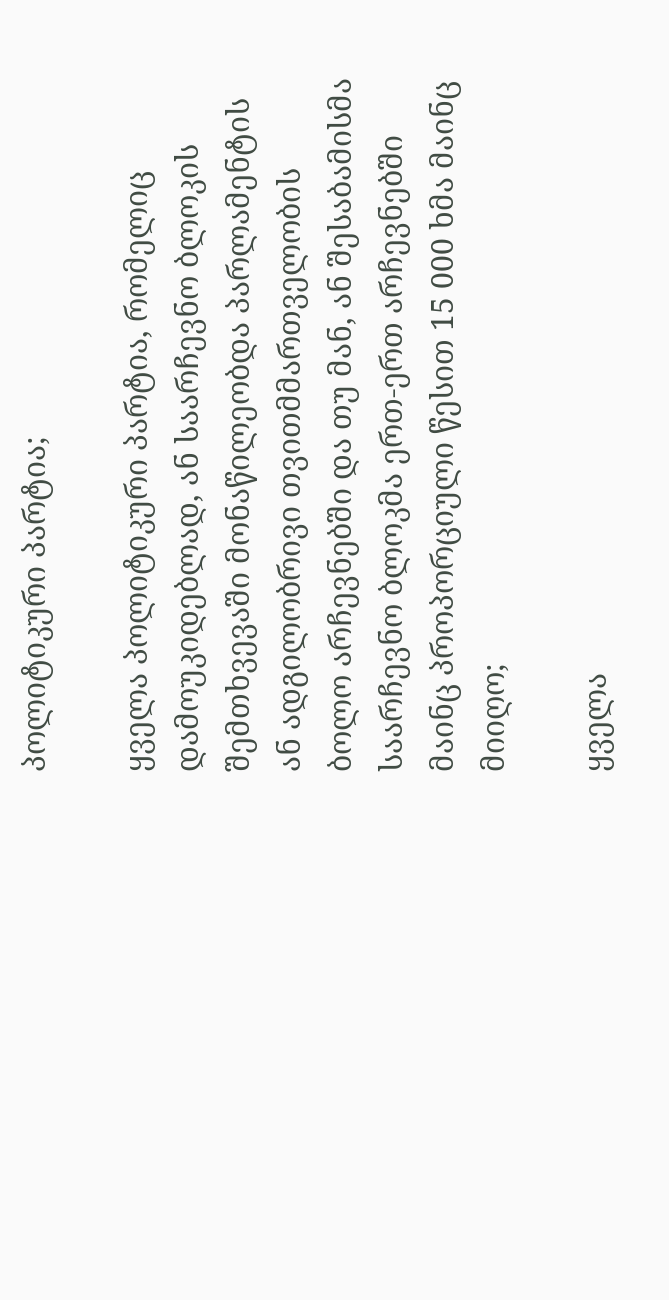პოლიტიკური პარტია;

ყველა პოლიტიკური პარტია, რომელიც დამოუკიდებლად, ან საარჩევნო ბლოკის შემთხვევაში მონაწილეობდა პარლამენტის ან ადგილობრივი თვითმმართველობის ბოლო არჩევნებში და თუ მან, ან შესაბამისმა საარჩევნო ბლოკმა ერთ-ერთ არჩევნებში მაინც პროპორციული წესით 15 000 ხმა მაინც მიიღო;

ყველა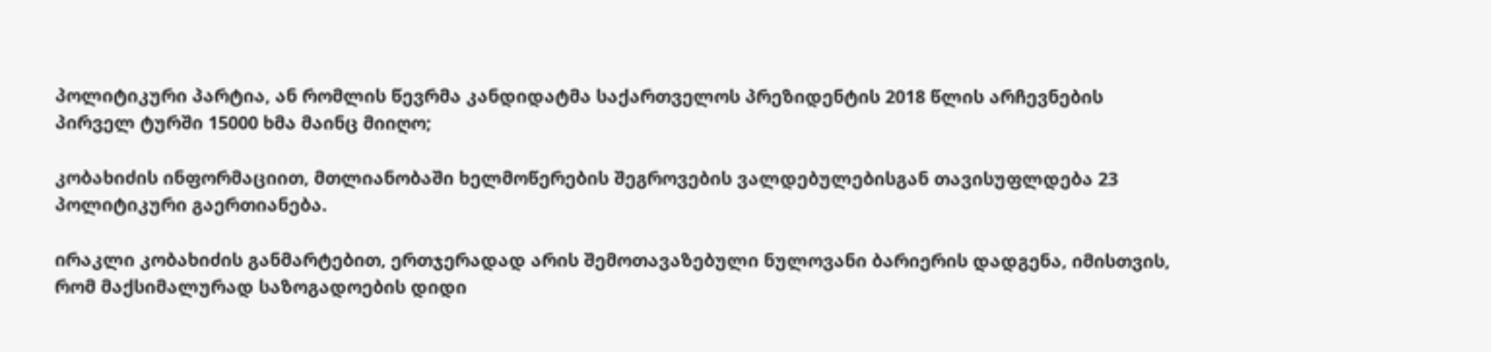პოლიტიკური პარტია, ან რომლის წევრმა კანდიდატმა საქართველოს პრეზიდენტის 2018 წლის არჩევნების პირველ ტურში 15000 ხმა მაინც მიიღო;

კობახიძის ინფორმაციით, მთლიანობაში ხელმოწერების შეგროვების ვალდებულებისგან თავისუფლდება 23 პოლიტიკური გაერთიანება.

ირაკლი კობახიძის განმარტებით, ერთჯერადად არის შემოთავაზებული ნულოვანი ბარიერის დადგენა, იმისთვის, რომ მაქსიმალურად საზოგადოების დიდი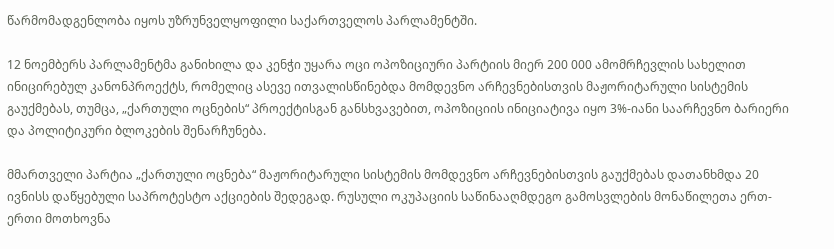წარმომადგენლობა იყოს უზრუნველყოფილი საქართველოს პარლამენტში.

12 ნოემბერს პარლამენტმა განიხილა და კენჭი უყარა ოცი ოპოზიციური პარტიის მიერ 200 000 ამომრჩევლის სახელით ინიცირებულ კანონპროექტს, რომელიც ასევე ითვალისწინებდა მომდევნო არჩევნებისთვის მაჟორიტარული სისტემის გაუქმებას, თუმცა, „ქართული ოცნების“ პროექტისგან განსხვავებით, ოპოზიციის ინიციატივა იყო 3%-იანი საარჩევნო ბარიერი და პოლიტიკური ბლოკების შენარჩუნება.

მმართველი პარტია „ქართული ოცნება“ მაჟორიტარული სისტემის მომდევნო არჩევნებისთვის გაუქმებას დათანხმდა 20 ივნისს დაწყებული საპროტესტო აქციების შედეგად. რუსული ოკუპაციის საწინააღმდეგო გამოსვლების მონაწილეთა ერთ-ერთი მოთხოვნა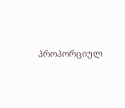პროპორციულ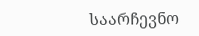საარჩევნო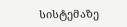სისტემაზე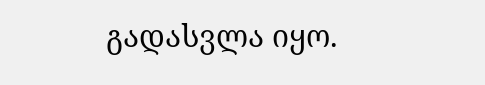გადასვლა იყო.